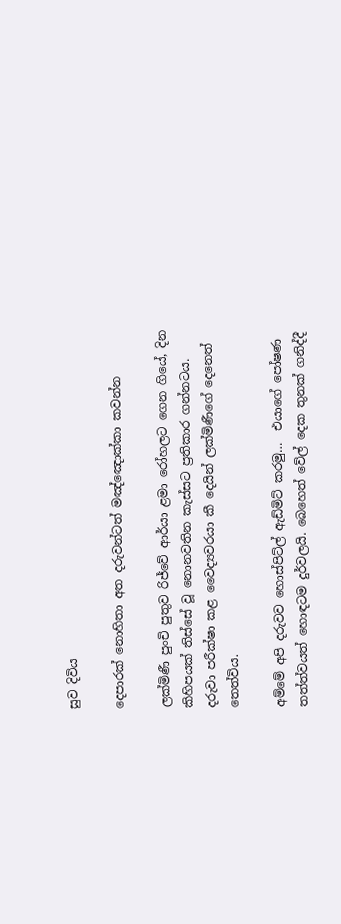සුව දිවිය

දෙපාරක් නොහිතා අත දරුවන්ටත් මඤ්ඤොක්කා කවන්න

ලක්මිණී පුංචි පුතුව රිජ්වේ ආර්යා ළමා රෝහලට ගෙන ගියේ, දින කිහිපයක් තිස්සේ වූ නොනවතින කැස්සට ප්‍රතිකාර ගන්නටය. දරුවා පරීක්ෂා කළ වෛද්‍යවරයා කී දෙයින් ලක්මිණීගේ දෙනෙත් තෙත්විය.

අම්මේ අපි දරුවව හොස්පිට්ල් ඇඩ්මිට් කරමු…  එයාගේ පෝෂණ තත්ත්වයත් හොඳටම දුර්වලයි. බෙහෙත් වේල් දෙක තුනක් ගනිද්දී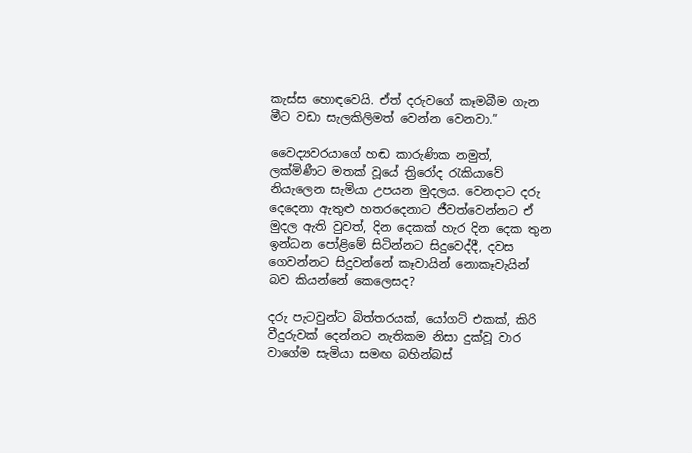කැස්ස හොඳවෙයි. ඒත් දරුවගේ කෑමබීම ගැන මීට වඩා සැලකිලිමත් වෙන්න වෙනවා.”

වෛද්‍යවරයාගේ හඬ කාරුණික නමුත්, ලක්මිණීට මතක් වූයේ ත්‍රිරෝද රැකියාවේ නියැලෙන සැමියා උපයන මුදලය. වෙනදාට දරු දෙදෙනා ඇතුළු හතරදෙනාට ජීවත්වෙන්නට ඒ මුදල ඇති වුවත්, දින දෙකක් හැර දින දෙක තුන ඉන්ධන පෝළිමේ සිටින්නට සිදුවෙද්දී, දවස ගෙවන්නට සිදුවන්නේ කෑවායින් නොකෑවැයින් බව කියන්නේ කෙලෙසද?

දරු පැටවුන්ට බිත්තරයක්, යෝගට් එකක්, කිරි වීදුරුවක් දෙන්නට නැතිකම නිසා දුක්වූ වාර වාගේම සැමියා සමඟ බහින්බස්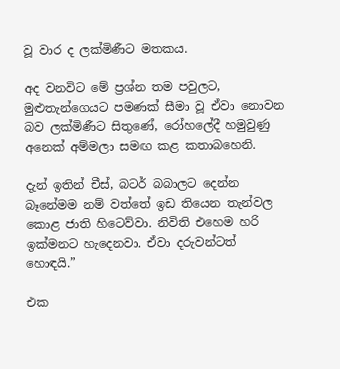වූ වාර ද ලක්මිණීට මතකය.

අද වනවිට මේ ප්‍රශ්න තම පවුලට, මුළුතැන්ගෙයට පමණක් සීමා වූ ඒවා නොවන බව ලක්මිණීට සිතුණේ, රෝහලේදී හමුවුණු අනෙක් අම්මලා සමඟ කළ කතාබහෙනි.

දැන් ඉතින් චීස්, බටර් බබාලට දෙන්න බෑනේමම නම් වත්තේ ඉඩ තියෙන තැන්වල කොළ ජාති හිටෙව්වා. නිවිති එහෙම හරි ඉක්මනට හැදෙනවා. ඒවා දරුවන්ටත් හොඳයි.”

එක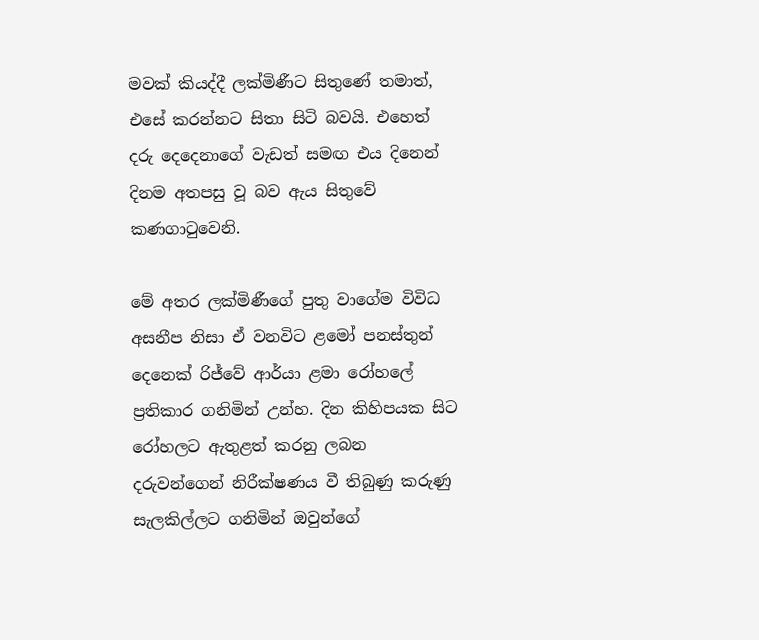මවක් කියද්දී ලක්මිණීට සිතුණේ තමාත්, එසේ කරන්නට සිතා සිටි බවයි. එහෙත් දරු දෙදෙනාගේ වැඩත් සමඟ එය දිනෙන් දිනම අතපසු වූ බව ඇය සිතුවේ කණගාටුවෙනි.

මේ අතර ලක්මිණීගේ පුතු වාගේම විවිධ අසනීප නිසා ඒ වනවිට ළමෝ පනස්තුන් දෙනෙක් රිජ්වේ ආර්යා ළමා රෝහලේ ප්‍රතිකාර ගනිමින් උන්හ. දින කිහිපයක සිට රෝහලට ඇතුළත් කරනු ලබන දරුවන්ගෙන් නිරීක්ෂණය වී තිබුණු කරුණු සැලකිල්ලට ගනිමින් ඔවුන්ගේ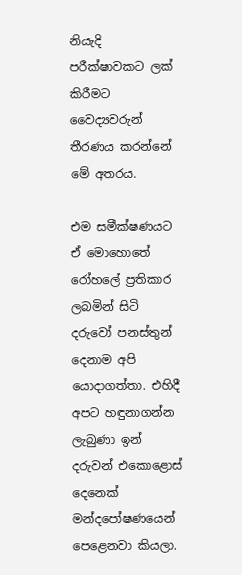නියැදි පරීක්ෂාවකට ලක් කිරීමට වෛද්‍යවරුන් තීරණය කරන්නේ මේ අතරය.

එම සමීක්ෂණයට ඒ මොහොතේ රෝහලේ ප්‍රතිකාර ලබමින් සිටි දරුවෝ පනස්තුන් දෙනාම අපි යොදාගත්තා. එහිදී අපට හඳුනාගන්න ලැබුණා ඉන් දරුවන් එකොළොස් දෙනෙක් මන්දපෝෂණයෙන් පෙළෙනවා කියලා.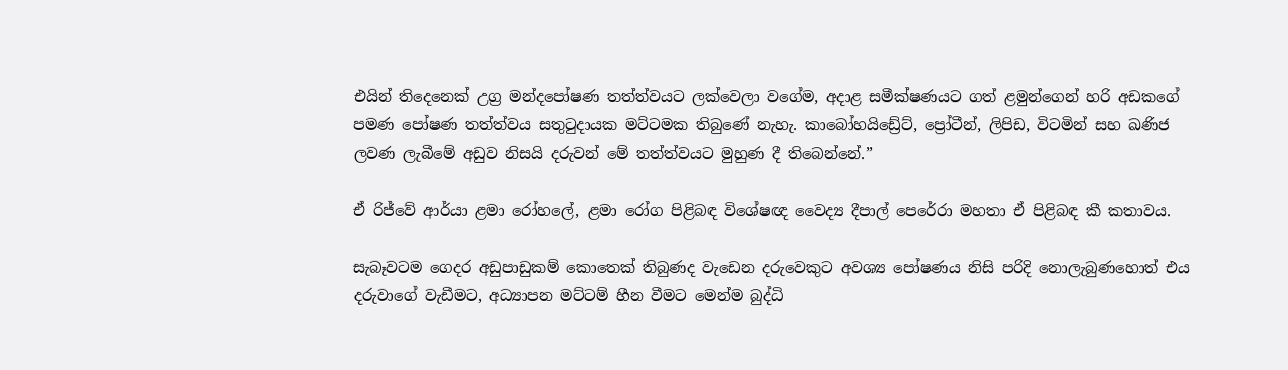එයින් තිදෙනෙක් උග්‍ර මන්දපෝෂණ තත්ත්වයට ලක්වෙලා වගේම, අදාළ සමීක්ෂණයට ගත් ළමුන්ගෙන් හරි අඩකගේ පමණ පෝෂණ තත්ත්වය සතුටුදායක මට්ටමක තිබුණේ නැහැ. කාබෝහයිඩ්‍රේට්, ප්‍රෝටීන්, ලිපිඩ, විටමින් සහ ඛණිජ ලවණ ලැබීමේ අඩුව නිසයි දරුවන් මේ තත්ත්වයට මුහුණ දී තිබෙන්නේ.”

ඒ රිජ්වේ ආර්යා ළමා රෝහලේ, ළමා රෝග පිළිබඳ විශේෂඥ වෛද්‍ය දීපාල් පෙරේරා මහතා ඒ පිළිබඳ කී කතාවය.

සැබෑවටම ගෙදර අඩුපාඩුකම් කොතෙක් තිබුණද වැඩෙන දරුවෙකුට අවශ්‍ය පෝෂණය නිසි පරිදි නොලැබුණහොත් එය දරුවාගේ වැඩීමට, අධ්‍යාපන මට්ටම් හීන වීමට මෙන්ම බුද්ධි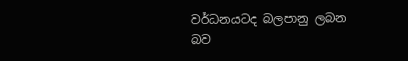වර්ධනයටද බලපානු ලබන බව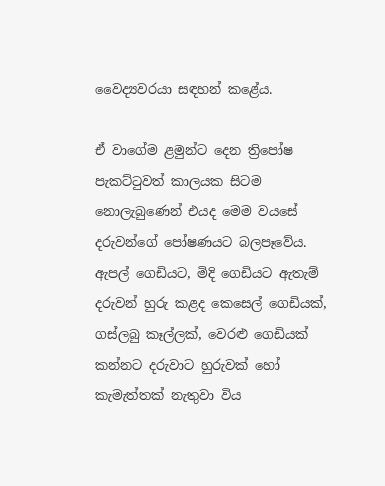වෛද්‍යවරයා සඳහන් කළේය.

ඒ වාගේම ළමුන්ට දෙන ත්‍රිපෝෂ පැකට්ටුවත් කාලයක සිටම නොලැබුණෙන් එයද මෙම වයසේ දරුවන්ගේ පෝෂණයට බලපෑවේය. ඇපල් ගෙඩියට, මිදි ගෙඩියට ඇතැම් දරුවන් හුරු කළද කෙසෙල් ගෙඩියක්, ගස්ලබු කෑල්ලක්, වෙරළු ගෙඩියක් කන්නට දරුවාට හුරුවක් හෝ කැමැත්තක් නැතුවා විය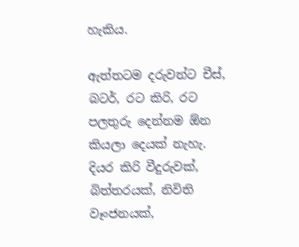හැකිය.

ඇත්තටම දරුවන්ට චීස්, බටර්, රට කිරි, රට පලතුරු දෙන්නම ඕන කියලා දෙයක් නැහැ. දියර කිරි වීදුරුවක්, බිත්තරයක්, නිවිති වෑංජනයක්,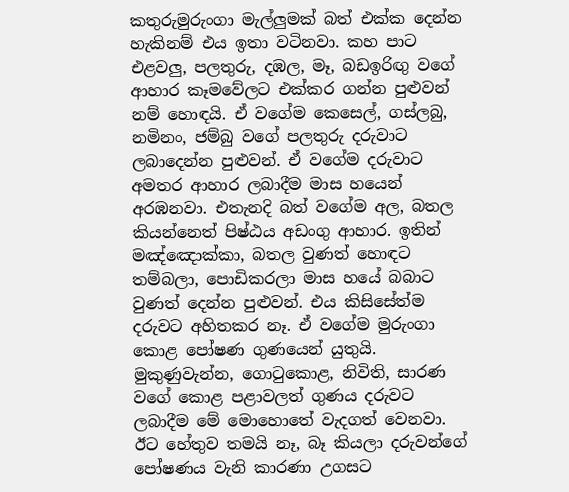කතුරුමුරුංගා මැල්ලුමක් බත් එක්ක දෙන්න හැකිනම් එය ඉතා වටිනවා. කහ පාට එළවලු, පලතුරු, දඹල, මෑ, බඩඉරිඟු වගේ ආහාර කෑමවේලට එක්කර ගන්න පුළුවන් නම් හොඳයි. ඒ වගේම කෙසෙල්, ගස්ලබු, නමිනං, ජම්බු වගේ පලතුරු දරුවාට ලබාදෙන්න පුළුවන්. ඒ වගේම දරුවාට අමතර ආහාර ලබාදීම මාස හයෙන් අරඹනවා. එතැනදි බත් වගේම අල, බතල කියන්නෙත් පිෂ්ඨය අඩංගු ආහාර. ඉතින් මඤ්ඤොක්කා, බතල වුණත් හොඳට තම්බලා, පොඩිකරලා මාස හයේ බබාට වුණත් දෙන්න පුළුවන්. එය කිසිසේත්ම දරුවට අහිතකර නෑ. ඒ වගේම මුරුංගා කොළ පෝෂණ ගුණයෙන් යුතුයි. මුකුණුවැන්න, ගොටුකොළ, නිවිති, සාරණ වගේ කොළ පළාවලත් ගුණය දරුවට ලබාදීම මේ මොහොතේ වැදගත් වෙනවා. ඊට හේතුව තමයි නෑ, බෑ කියලා දරුවන්ගේ පෝෂණය වැනි කාරණා උගසට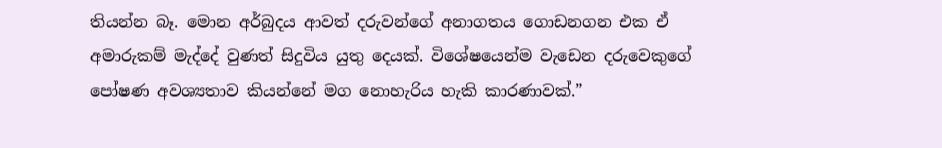තියන්න බෑ. මොන අර්බුදය ආවත් දරුවන්ගේ අනාගතය ගොඩනගන එක ඒ අමාරුකම් මැද්දේ වුණත් සිදුවිය යුතු දෙයක්. විශේෂයෙන්ම වැඩෙන දරුවෙකුගේ පෝෂණ අවශ්‍යතාව කියන්නේ මග නොහැරිය හැකි කාරණාවක්.”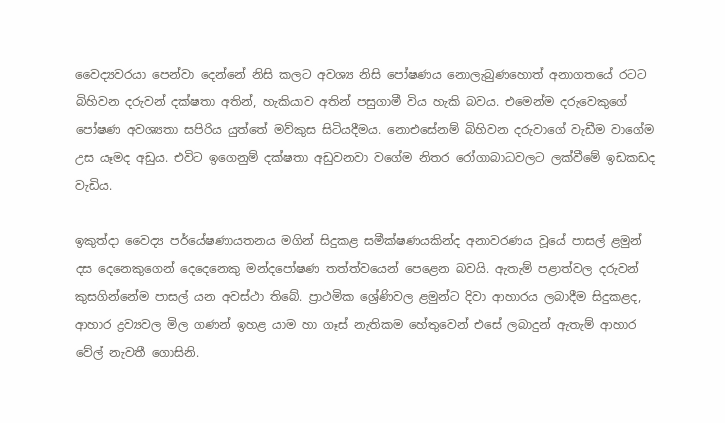වෛද්‍යවරයා පෙන්වා දෙන්නේ නිසි කලට අවශ්‍ය නිසි පෝෂණය නොලැබුණහොත් අනාගතයේ රටට බිහිවන දරුවන් දක්ෂතා අතින්, හැකියාව අතින් පසුගාමී විය හැකි බවය. එමෙන්ම දරුවෙකුගේ පෝෂණ අවශ්‍යතා සපිරිය යුත්තේ මව්කුස සිටියදීමය. නොඑසේනම් බිහිවන දරුවාගේ වැඩීම වාගේම උස යෑමද අඩුය. එවිට ඉගෙනුම් දක්ෂතා අඩුවනවා වගේම නිතර රෝගාබාධවලට ලක්වීමේ ඉඩකඩද වැඩිය.

ඉකුත්දා වෛද්‍ය පර්යේෂණායතනය මගින් සිදුකළ සමීක්ෂණයකින්ද අනාවරණය වූයේ පාසල් ළමුන් දස දෙනෙකුගෙන් දෙදෙනෙකු මන්දපෝෂණ තත්ත්වයෙන් පෙළෙන බවයි. ඇතැම් පළාත්වල දරුවන් කුසගින්නේම පාසල් යන අවස්ථා තිබේ. ප්‍රාථමික ශ්‍රේණිවල ළමුන්ට දිවා ආහාරය ලබාදීම සිදුකළද, ආහාර ද්‍රව්‍යවල මිල ගණන් ඉහළ යාම හා ගෑස් නැතිකම හේතුවෙන් එසේ ලබාදුන් ඇතැම් ආහාර වේල් නැවතී ගොසිනි.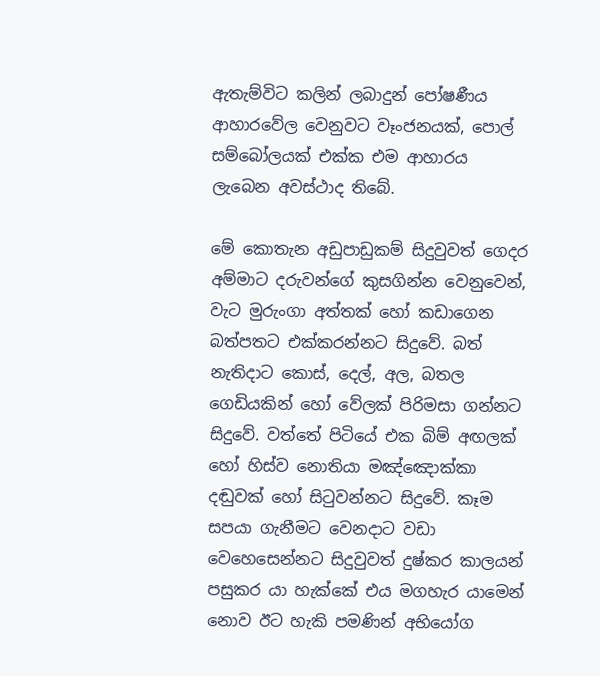ඇතැම්විට කලින් ලබාදුන් පෝෂණීය ආහාරවේල වෙනුවට වෑංජනයක්, පොල් සම්බෝලයක් එක්ක එම ආහාරය ලැබෙන අවස්ථාද තිබේ.

මේ කොතැන අඩුපාඩුකම් සිදුවුවත් ගෙදර අම්මාට දරුවන්ගේ කුසගින්න වෙනුවෙන්, වැට මුරුංගා අත්තක් හෝ කඩාගෙන බත්පතට එක්කරන්නට සිදුවේ. බත් නැතිදාට කොස්, දෙල්, අල, බතල ගෙඩියකින් හෝ වේලක් පිරිමසා ගන්නට සිදුවේ. වත්තේ පිටියේ එක බිම් අඟලක් හෝ හිස්ව නොතියා මඤ්ඤොක්කා දඬුවක් හෝ සිටුවන්නට සිදුවේ. කෑම සපයා ගැනීමට වෙනදාට වඩා වෙහෙසෙන්නට සිදුවුවත් දුෂ්කර කාලයන් පසුකර යා හැක්කේ එය මගහැර යාමෙන් නොව ඊට හැකි පමණින් අභියෝග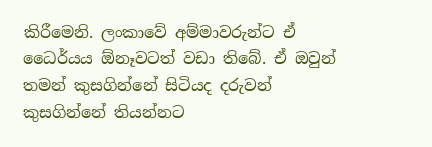කිරීමෙනි. ලංකාවේ අම්මාවරුන්ට ඒ ධෛර්යය ඕනෑවටත් වඩා තිබේ. ඒ ඔවුන් තමන් කුසගින්නේ සිටියද දරුවන් කුසගින්නේ තියන්නට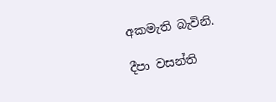අකමැති බැවිනි.

දීපා වසන්ති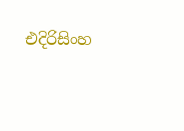එදිරිසිංහ